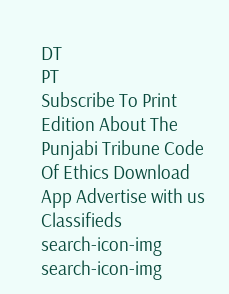DT
PT
Subscribe To Print Edition About The Punjabi Tribune Code Of Ethics Download App Advertise with us Classifieds
search-icon-img
search-icon-img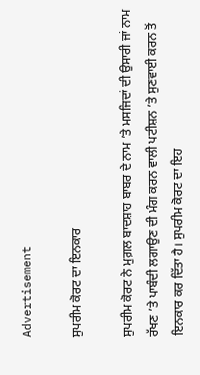Advertisement

ਸੁਪਰੀਮ ਕੋਰਟ ਦਾ ਇਨਕਾਰ

ਸੁਪਰੀਮ ਕੋਰਟ ਨੇ ਮੁਗ਼ਲ ਬਾਦਸ਼ਾਹ ਬਾਬਰ ਦੇ ਨਾਮ ’ਤੇ ਮਸਜਿਦਾਂ ਦੀ ਉਸਾਰੀ ਜਾਂ ਨਾਮ ਰੱਖਣ ’ਤੇ ਪਾਬੰਦੀ ਲਗਾਉਣ ਦੀ ਮੰਗ ਕਰਨ ਵਾਲੀ ਪਟੀਸ਼ਨ ’ਤੇ ਸੁਣਵਾਈ ਕਰਨ ਤੋਂ ਇਨਕਾਰ ਕਰ ਦਿੱਤਾ ਹੈ। ਸੁਪਰੀਮ ਕੋਰਟ ਦਾ ਇਹ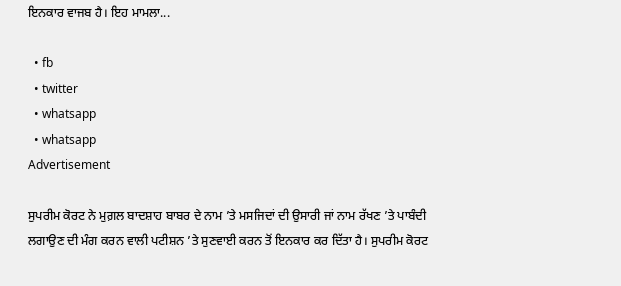ਇਨਕਾਰ ਵਾਜਬ ਹੈ। ਇਹ ਮਾਮਲਾ...

  • fb
  • twitter
  • whatsapp
  • whatsapp
Advertisement

ਸੁਪਰੀਮ ਕੋਰਟ ਨੇ ਮੁਗ਼ਲ ਬਾਦਸ਼ਾਹ ਬਾਬਰ ਦੇ ਨਾਮ ’ਤੇ ਮਸਜਿਦਾਂ ਦੀ ਉਸਾਰੀ ਜਾਂ ਨਾਮ ਰੱਖਣ ’ਤੇ ਪਾਬੰਦੀ ਲਗਾਉਣ ਦੀ ਮੰਗ ਕਰਨ ਵਾਲੀ ਪਟੀਸ਼ਨ ’ਤੇ ਸੁਣਵਾਈ ਕਰਨ ਤੋਂ ਇਨਕਾਰ ਕਰ ਦਿੱਤਾ ਹੈ। ਸੁਪਰੀਮ ਕੋਰਟ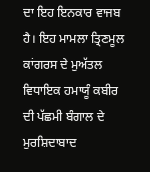ਦਾ ਇਹ ਇਨਕਾਰ ਵਾਜਬ ਹੈ। ਇਹ ਮਾਮਲਾ ਤ੍ਰਿਣਮੂਲ ਕਾਂਗਰਸ ਦੇ ਮੁਅੱਤਲ ਵਿਧਾਇਕ ਹਮਾਯੂੰ ਕਬੀਰ ਦੀ ਪੱਛਮੀ ਬੰਗਾਲ ਦੇ ਮੁਰਸ਼ਿਦਾਬਾਦ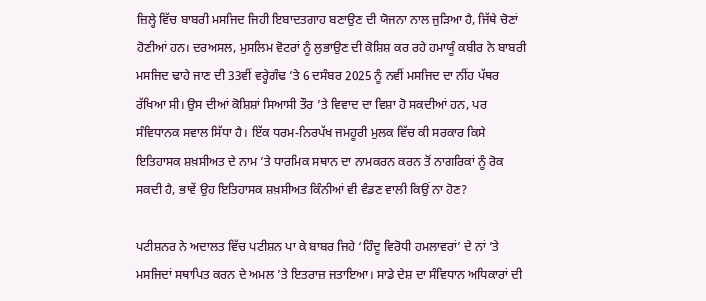ਜ਼ਿਲ੍ਹੇ ਵਿੱਚ ਬਾਬਰੀ ਮਸਜਿਦ ਜਿਹੀ ਇਬਾਦਤਗਾਹ ਬਣਾਉਣ ਦੀ ਯੋਜਨਾ ਨਾਲ ਜੁੜਿਆ ਹੈ, ਜਿੱਥੇ ਚੋਣਾਂ ਹੋਣੀਆਂ ਹਨ। ਦਰਅਸਲ, ਮੁਸਲਿਮ ਵੋਟਰਾਂ ਨੂੰ ਲੁਭਾਉਣ ਦੀ ਕੋਸ਼ਿਸ਼ ਕਰ ਰਹੇ ਹਮਾਯੂੰ ਕਬੀਰ ਨੇ ਬਾਬਰੀ ਮਸਜਿਦ ਢਾਹੇ ਜਾਣ ਦੀ 33ਵੀਂ ਵਰ੍ਹੇਗੰਢ ’ਤੇ 6 ਦਸੰਬਰ 2025 ਨੂੰ ਨਵੀਂ ਮਸਜਿਦ ਦਾ ਨੀਂਹ ਪੱਥਰ ਰੱਖਿਆ ਸੀ। ਉਸ ਦੀਆਂ ਕੋਸ਼ਿਸ਼ਾਂ ਸਿਆਸੀ ਤੌਰ ’ਤੇ ਵਿਵਾਦ ਦਾ ਵਿਸ਼ਾ ਹੋ ਸਕਦੀਆਂ ਹਨ, ਪਰ ਸੰਵਿਧਾਨਕ ਸਵਾਲ ਸਿੱਧਾ ਹੈ। ਇੱਕ ਧਰਮ-ਨਿਰਪੱਖ ਜਮਹੂਰੀ ਮੁਲਕ ਵਿੱਚ ਕੀ ਸਰਕਾਰ ਕਿਸੇ ਇਤਿਹਾਸਕ ਸ਼ਖ਼ਸੀਅਤ ਦੇ ਨਾਮ ’ਤੇ ਧਾਰਮਿਕ ਸਥਾਨ ਦਾ ਨਾਮਕਰਨ ਕਰਨ ਤੋਂ ਨਾਗਰਿਕਾਂ ਨੂੰ ਰੋਕ ਸਕਦੀ ਹੈ, ਭਾਵੇਂ ਉਹ ਇਤਿਹਾਸਕ ਸ਼ਖ਼ਸੀਅਤ ਕਿੰਨੀਆਂ ਵੀ ਵੰਡਣ ਵਾਲੀ ਕਿਉਂ ਨਾ ਹੋਣ?

ਪਟੀਸ਼ਨਰ ਨੇ ਅਦਾਲਤ ਵਿੱਚ ਪਟੀਸ਼ਨ ਪਾ ਕੇ ਬਾਬਰ ਜਿਹੇ ‘ਹਿੰਦੂ ਵਿਰੋਧੀ ਹਮਲਾਵਰਾਂ’ ਦੇ ਨਾਂ ’ਤੇ ਮਸਜਿਦਾਂ ਸਥਾਪਿਤ ਕਰਨ ਦੇ ਅਮਲ ’ਤੇ ਇਤਰਾਜ਼ ਜਤਾਇਆ। ਸਾਡੇ ਦੇਸ਼ ਦਾ ਸੰਵਿਧਾਨ ਅਧਿਕਾਰਾਂ ਦੀ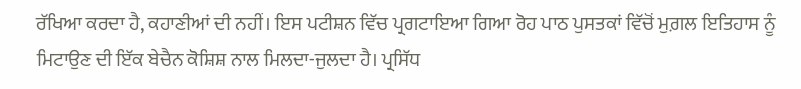ਰੱਖਿਆ ਕਰਦਾ ਹੈ, ਕਹਾਣੀਆਂ ਦੀ ਨਹੀਂ। ਇਸ ਪਟੀਸ਼ਨ ਵਿੱਚ ਪ੍ਰਗਟਾਇਆ ਗਿਆ ਰੋਹ ਪਾਠ ਪੁਸਤਕਾਂ ਵਿੱਚੋਂ ਮੁਗ਼ਲ ਇਤਿਹਾਸ ਨੂੰ ਮਿਟਾਉਣ ਦੀ ਇੱਕ ਬੇਚੈਨ ਕੋਸ਼ਿਸ਼ ਨਾਲ ਮਿਲਦਾ-ਜੁਲਦਾ ਹੈ। ਪ੍ਰਸਿੱਧ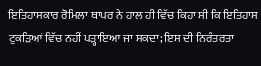ਇਤਿਹਾਸਕਾਰ ਰੋਮਿਲਾ ਥਾਪਰ ਨੇ ਹਾਲ ਹੀ ਵਿੱਚ ਕਿਹਾ ਸੀ ਕਿ ਇਤਿਹਾਸ ਟੁਕੜਿਆਂ ਵਿੱਚ ਨਹੀਂ ਪੜ੍ਹਾਇਆ ਜਾ ਸਕਦਾ; ਇਸ ਦੀ ਨਿਰੰਤਰਤਾ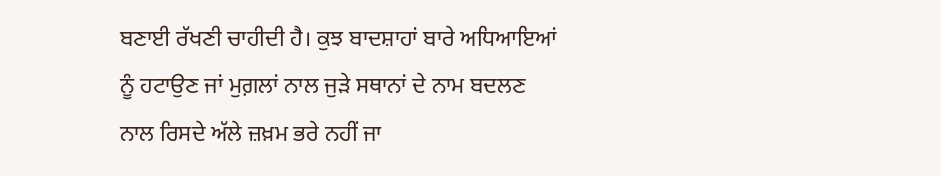ਬਣਾਈ ਰੱਖਣੀ ਚਾਹੀਦੀ ਹੈ। ਕੁਝ ਬਾਦਸ਼ਾਹਾਂ ਬਾਰੇ ਅਧਿਆਇਆਂ ਨੂੰ ਹਟਾਉਣ ਜਾਂ ਮੁਗ਼ਲਾਂ ਨਾਲ ਜੁੜੇ ਸਥਾਨਾਂ ਦੇ ਨਾਮ ਬਦਲਣ ਨਾਲ ਰਿਸਦੇ ਅੱਲੇ ਜ਼ਖ਼ਮ ਭਰੇ ਨਹੀਂ ਜਾ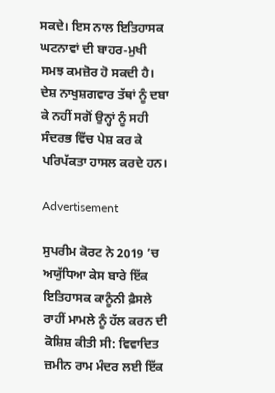ਸਕਦੇ। ਇਸ ਨਾਲ ਇਤਿਹਾਸਕ ਘਟਨਾਵਾਂ ਦੀ ਬਾਹਰ-ਮੁਖੀ ਸਮਝ ਕਮਜ਼ੋਰ ਹੋ ਸਕਦੀ ਹੈ। ਦੇਸ਼ ਨਾਖੁਸ਼ਗਵਾਰ ਤੱਥਾਂ ਨੂੰ ਦਬਾ ਕੇ ਨਹੀਂ ਸਗੋਂ ਉਨ੍ਹਾਂ ਨੂੰ ਸਹੀ ਸੰਦਰਭ ਵਿੱਚ ਪੇਸ਼ ਕਰ ਕੇ ਪਰਿਪੱਕਤਾ ਹਾਸਲ ਕਰਦੇ ਹਨ।

Advertisement

ਸੁਪਰੀਮ ਕੋਰਟ ਨੇ 2019 ’ਚ ਅਯੁੱਧਿਆ ਕੇਸ ਬਾਰੇ ਇੱਕ ਇਤਿਹਾਸਕ ਕਾਨੂੰਨੀ ਫ਼ੈਸਲੇ ਰਾਹੀਂ ਮਾਮਲੇ ਨੂੰ ਹੱਲ ਕਰਨ ਦੀ ਕੋਸ਼ਿਸ਼ ਕੀਤੀ ਸੀ: ਵਿਵਾਦਿਤ ਜ਼ਮੀਨ ਰਾਮ ਮੰਦਰ ਲਈ ਇੱਕ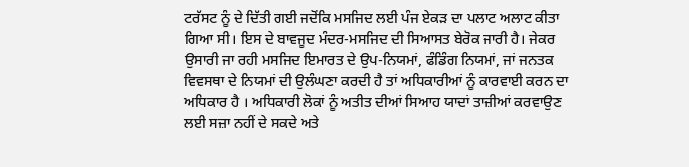ਟਰੱਸਟ ਨੂੰ ਦੇ ਦਿੱਤੀ ਗਈ ਜਦੋਂਕਿ ਮਸਜਿਦ ਲਈ ਪੰਜ ਏਕੜ ਦਾ ਪਲਾਟ ਅਲਾਟ ਕੀਤਾ ਗਿਆ ਸੀ। ਇਸ ਦੇ ਬਾਵਜੂਦ ਮੰਦਰ-ਮਸਜਿਦ ਦੀ ਸਿਆਸਤ ਬੇਰੋਕ ਜਾਰੀ ਹੈ। ਜੇਕਰ ਉਸਾਰੀ ਜਾ ਰਹੀ ਮਸਜਿਦ ਇਮਾਰਤ ਦੇ ਉਪ-ਨਿਯਮਾਂ, ਫੰਡਿੰਗ ਨਿਯਮਾਂ, ਜਾਂ ਜਨਤਕ ਵਿਵਸਥਾ ਦੇ ਨਿਯਮਾਂ ਦੀ ਉਲੰਘਣਾ ਕਰਦੀ ਹੈ ਤਾਂ ਅਧਿਕਾਰੀਆਂ ਨੂੰ ਕਾਰਵਾਈ ਕਰਨ ਦਾ ਅਧਿਕਾਰ ਹੈ । ਅਧਿਕਾਰੀ ਲੋਕਾਂ ਨੂੰ ਅਤੀਤ ਦੀਆਂ ਸਿਆਹ ਯਾਦਾਂ ਤਾਜ਼ੀਆਂ ਕਰਵਾਉਣ ਲਈ ਸਜ਼ਾ ਨਹੀਂ ਦੇ ਸਕਦੇ ਅਤੇ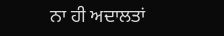ਨਾ ਹੀ ਅਦਾਲਤਾਂ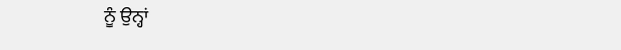ਨੂੰ ਉਨ੍ਹਾਂ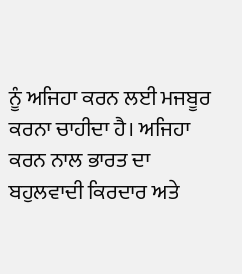ਨੂੰ ਅਜਿਹਾ ਕਰਨ ਲਈ ਮਜਬੂਰ ਕਰਨਾ ਚਾਹੀਦਾ ਹੈ। ਅਜਿਹਾ ਕਰਨ ਨਾਲ ਭਾਰਤ ਦਾ ਬਹੁਲਵਾਦੀ ਕਿਰਦਾਰ ਅਤੇ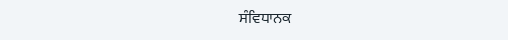ਸੰਵਿਧਾਨਕ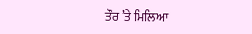ਤੌਰ ’ਤੇ ਮਿਲਿਆ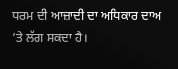ਧਰਮ ਦੀ ਆਜ਼ਾਦੀ ਦਾ ਅਧਿਕਾਰ ਦਾਅ ’ਤੇ ਲੱਗ ਸਕਦਾ ਹੈ।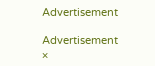Advertisement

Advertisement
×